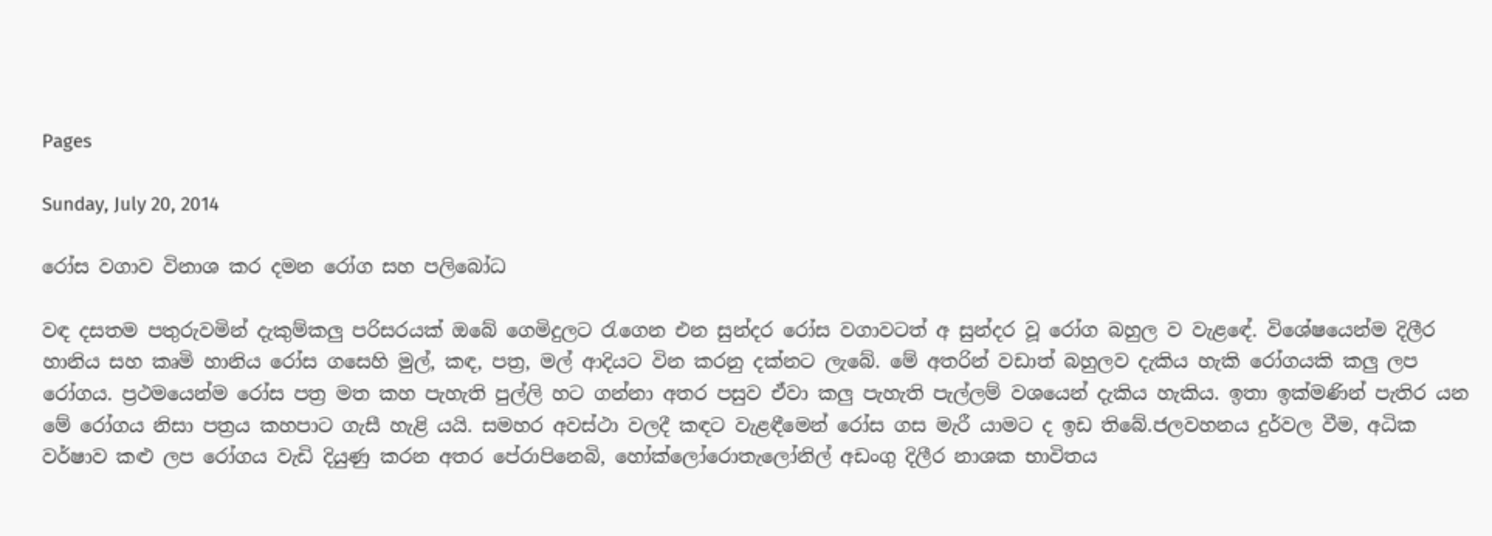Pages

Sunday, July 20, 2014

රෝස වගාව විනාශ කර දමන රෝග සහ පලිබෝධ

වඳ දසතම පතුරුවමින් දැකුම්කලු පරිසරයක් ඔබේ ගෙමිදුලට රැගෙන එන සුන්දර රෝස වගාවටත් අ සුන්දර වූ රෝග බහුල ව වැළඳේ. විශේෂයෙන්ම දිලීර හානිය සහ කෘමි හානිය රෝස ගසෙහි මුල්, කඳ, පත්‍ර, මල් ආදියට වින කරනු දක්නට ලැබේ. මේ අතරින් වඩාත් බහුලව දැකිය හැකි රෝගයකි කලු ලප රෝගය. ප්‍රථමයෙන්ම රෝස පත්‍ර මත කහ පැහැති පුල්ලි හට ගන්නා අතර පසුව ඒවා කලු පැහැති පැල්ලම් වශයෙන් දැකිය හැකිය. ඉතා ඉක්මණින් පැතිර යන මේ රෝගය නිසා පත්‍රය කහපාට ගැසී හැළි යයි. සමහර අවස්ථා වලදී කඳට වැළඳීමෙන් රෝස ගස මැරී යාමට ද ඉඩ තිබේ.ජලවහනය දුර්වල වීම, අධික වර්ෂාව කළු ලප රෝගය වැඩි දියුණු කරන අතර පේ‍රාපිනෙබි, හෝක්ලෝරොතැලෝනිල් අඩංගු දිලීර නාශක භාවිතය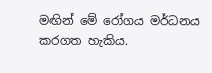මඟින් මේ රෝගය මර්ධනය කරගත හැකිය.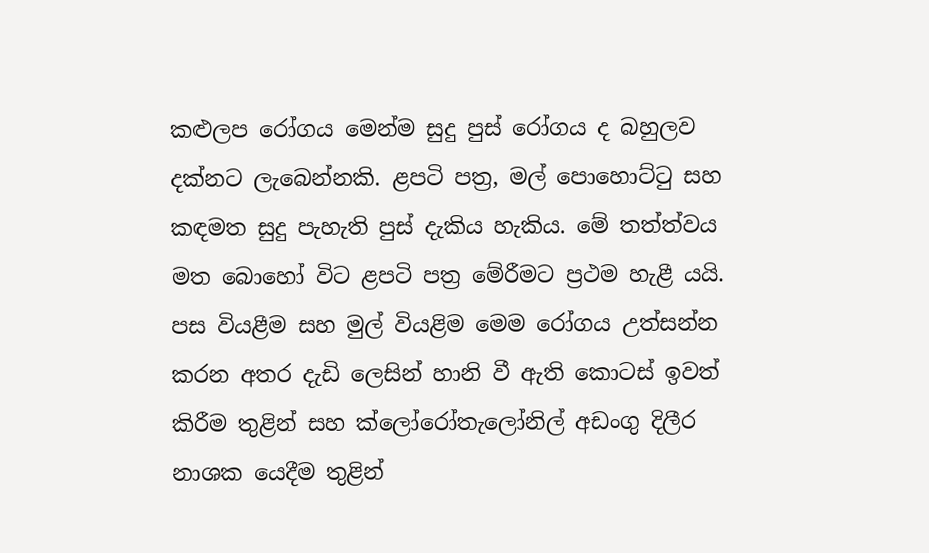කළුලප රෝගය මෙන්ම සුදු පුස් රෝගය ද බහුලව දක්නට ලැබෙන්නකි. ළපටි පත්‍ර, මල් පොහොට්ටු සහ කඳමත සුදු පැහැති පුස් දැකිය හැකිය. මේ තත්ත්වය මත බොහෝ විට ළපටි පත්‍ර මේරීමට ප්‍රථම හැළී යයි. පස වියළීම සහ මුල් වියළිම මෙම රෝගය උත්සන්න කරන අතර දැඩි ලෙසින් හානි වී ඇති කොටස් ඉවත් කිරීම තුළින් සහ ක්ලෝරෝතැලෝනිල් අඩංගු දිලීර නාශක යෙදීම තුළින්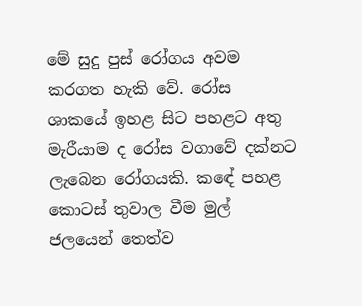මේ සුදු පුස් රෝගය අවම කරගත හැකි වේ. රෝස ශාකයේ ඉහළ සිට පහළට අතු මැරීයාම ද රෝස වගාවේ දක්නට ලැබෙන රෝගයකි. කඳේ පහළ කොටස් තුවාල වීම මුල් ජලයෙන් තෙත්ව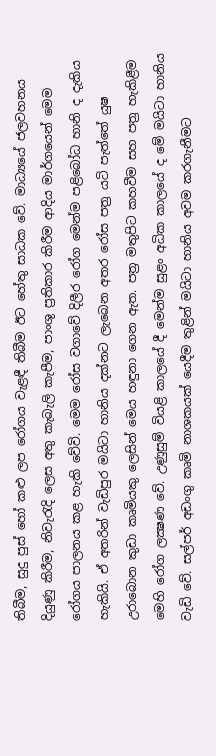තිබීම, සුදු පුස් හෝ කළු ලප රෝගය වැළඳී තිබීම ඊට හේතු සාධක වේ. මාධ්‍යයේ ජලවහනය දියුණු කිරීම, නිවැරැදි ලෙස අතු කැබැලි කැපීම, පාංශු ප්‍රතිකාර කිරීම ආදිය මාර්ගයෙන් මෙම රෝගය පාලනය කළ හැකි වේවි. මෙම රෝස වගාවේ දිලීර රෝග මෙන්ම පළිබෝධ හානි ද දැකිය හැකියි. ඒ අතරින් වැඩිපුර මයිටා හානිය දක්නට ලැබෙන අතර රෝස පත්‍ර යටි පැත්තේ යුෂ උරාබොන කුඩා කෘමියකු ලෙසින් මෙය හඳුනා ගෙන ඇත. පත්‍ර මතුපිට කහවීම සහ පත්‍ර හැකිළීම මෙහි රෝග ලක්‍ෂණ වේ. උණුසුම් වියළි කාලයේ දී මෙන්ම සුළං අධික කාලයේ ද මේ මයිටා හානිය වැඩි වේ. සල්පර් අඩංගු කෘමි නාශකයක් යෙදීම තුළින් මයිටා හානිය අවම කරගැනීමට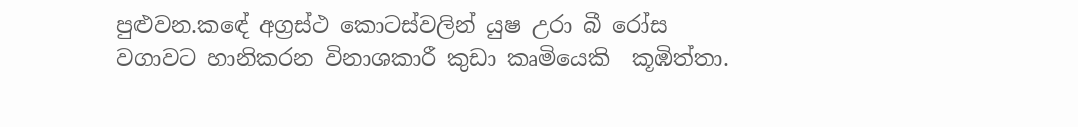පුළුවන.කඳේ අග්‍රස්ථ කොටස්වලින් යුෂ උරා බී රෝස වගාවට හානිකරන විනාශකාරී කුඩා කෘමියෙකි  කූඹිත්තා.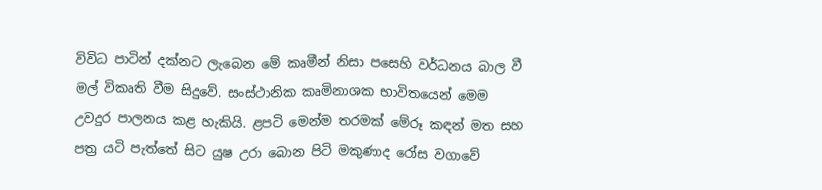විවිධ පාටින් දක්නට ලැබෙන මේ කෘමීන් නිසා පසෙහි වර්ධනය බාල වී මල් විකෘති වීම සිදුවේ. සංස්ථානික කෘමිනාශක භාවිතයෙන් මෙම උවදුර පාලනය කළ හැකියි. ළපටි මෙන්ම තරමක් මේරූ කඳන් මත සහ පත්‍ර යටි පැත්තේ සිට යුෂ උරා බොන පිටි මකුණාද රෝස වගාවේ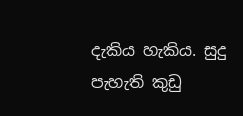දැකිය හැකිය. සුදු පැහැති කුඩු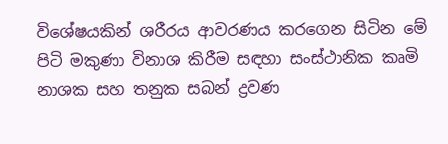විශේෂයකින් ශරීරය ආවරණය කරගෙන සිටින මේ පිටි මකුණා විනාශ කිරීම සඳහා සංස්ථානික කෘමි නාශක සහ තනුක සබන් ද්‍රවණ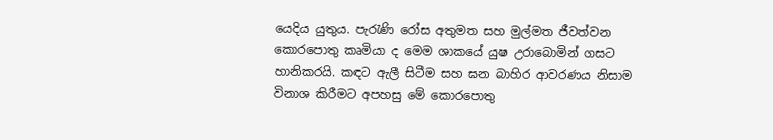යෙදිය යුතුය. පැරැණි රෝස අතුමත සහ මුල්මත ජීවත්වන කොරපොතු කෘමියා ද මෙම ශාකයේ යුෂ උරාබොමින් ගසට හානිකරයි. කඳට ඇලී සිටීම සහ ඝන බාහිර ආවරණය නිසාම විනාශ කිරීමට අපහසු මේ කොරපොතු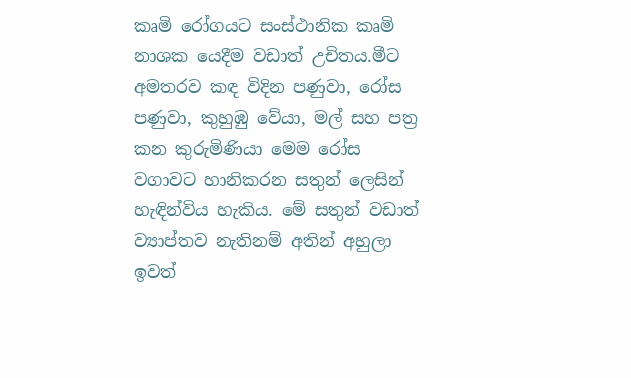කෘමි රෝගයට සංස්ථානික කෘමි නාශක යෙදීම වඩාත් උචිතය.මීට අමතරව කඳ විදින පණුවා, රෝස පණුවා, කුහුඹු වේයා, මල් සහ පත්‍ර කන කුරුමිණියා මෙම රෝස වගාවට හානිකරන සතුන් ලෙසින් හැඳින්විය හැකිය. මේ සතුන් වඩාත් ව්‍යාප්තව නැතිනම් අතින් අහුලා ඉවත්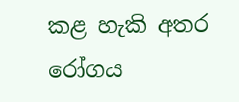කළ හැකි අතර රෝගය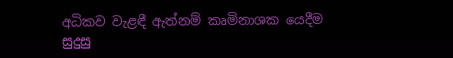අධිකව වැළඳී ඇත්නම් කෘමිනාශක යෙදීම සුදුසු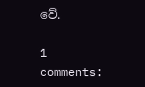වේ.

1 comments: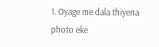1. Oyage me dala thiyena photo eke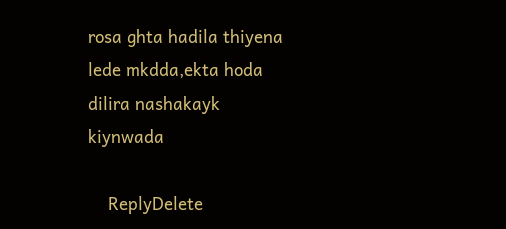rosa ghta hadila thiyena lede mkdda,ekta hoda dilira nashakayk kiynwada

    ReplyDelete